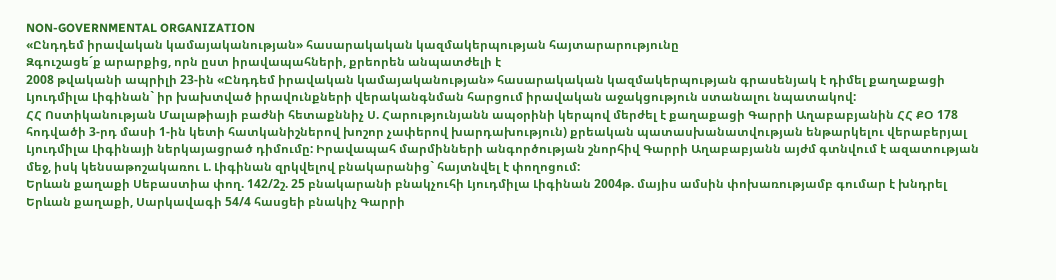NON-GOVERNMENTAL ORGANIZATION
«Ընդդեմ իրավական կամայականության» հասարակական կազմակերպության հայտարարությունը
Զգուշացե´ք արարքից, որն ըստ իրավապահների, քրեորեն անպատժելի է
2008 թվականի ապրիլի 23-ին «Ընդդեմ իրավական կամայականության» հասարակական կազմակերպության գրասենյակ է դիմել քաղաքացի Լյուդմիլա Լիգինան` իր խախտված իրավունքների վերականգնման հարցում իրավական աջակցություն ստանալու նպատակով:
ՀՀ Ոստիկանության Մալաթիայի բաժնի հետաքննիչ Ս. Հարությունյանն ապօրինի կերպով մերժել է քաղաքացի Գարրի Աղաբաբյանին ՀՀ ՔՕ 178 հոդվածի 3-րդ մասի 1-ին կետի հատկանիշներով խոշոր չափերով խարդախություն) քրեական պատասխանատվության ենթարկելու վերաբերյալ Լյուդմիլա Լիգինայի ներկայացրած դիմումը: Իրավապահ մարմինների անգործության շնորհիվ Գարրի Աղաբաբյանն այժմ գտնվում է ազատության մեջ, իսկ կենսաթոշակառու Լ. Լիգինան զրկվելով բնակարանից` հայտնվել է փողոցում:
Երևան քաղաքի Սեբաստիա փող. 142/2շ. 25 բնակարանի բնակչուհի Լյուդմիլա Լիգինան 2004թ. մայիս ամսին փոխառությամբ գումար է խնդրել Երևան քաղաքի, Սարկավագի 54/4 հասցեի բնակիչ Գարրի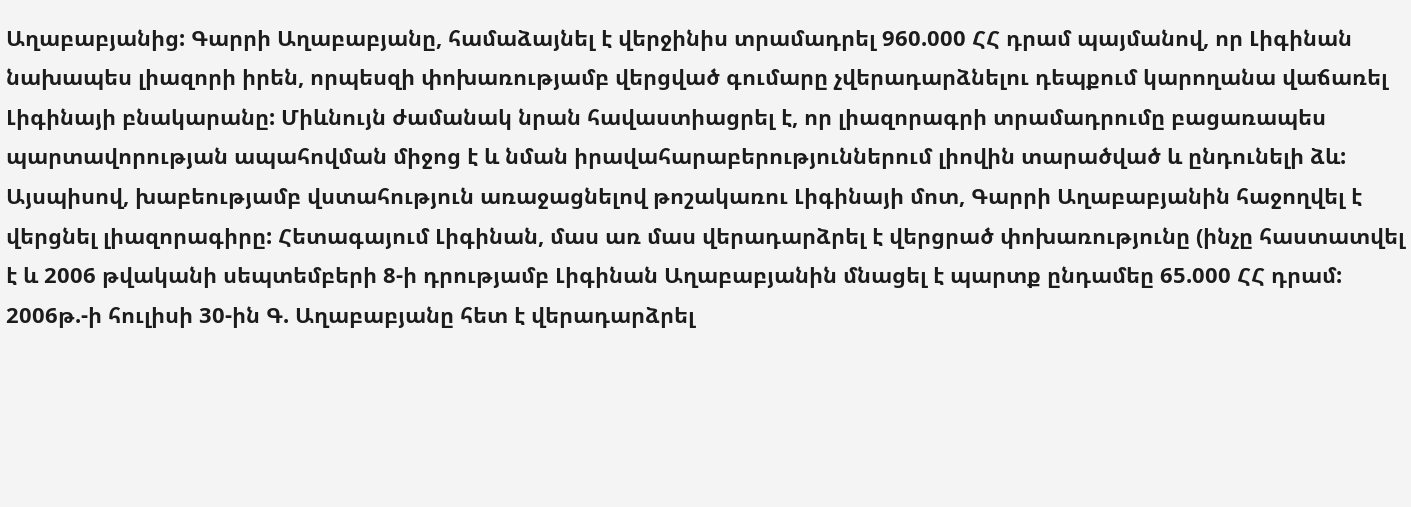Աղաբաբյանից: Գարրի Աղաբաբյանը, համաձայնել է վերջինիս տրամադրել 960.000 ՀՀ դրամ պայմանով, որ Լիգինան նախապես լիազորի իրեն, որպեսզի փոխառությամբ վերցված գումարը չվերադարձնելու դեպքում կարողանա վաճառել Լիգինայի բնակարանը: Միևնույն ժամանակ նրան հավաստիացրել է, որ լիազորագրի տրամադրումը բացառապես պարտավորության ապահովման միջոց է և նման իրավահարաբերություններում լիովին տարածված և ընդունելի ձև:
Այսպիսով, խաբեությամբ վստահություն առաջացնելով թոշակառու Լիգինայի մոտ, Գարրի Աղաբաբյանին հաջողվել է վերցնել լիազորագիրը: Հետագայում Լիգինան, մաս առ մաս վերադարձրել է վերցրած փոխառությունը (ինչը հաստատվել է և 2006 թվականի սեպտեմբերի 8-ի դրությամբ Լիգինան Աղաբաբյանին մնացել է պարտք ընդամեը 65.000 ՀՀ դրամ:
2006թ.-ի հուլիսի 30-ին Գ. Աղաբաբյանը հետ է վերադարձրել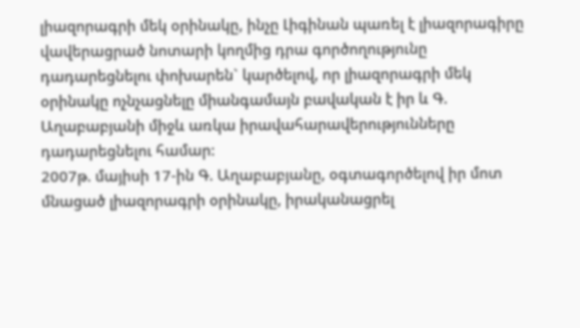լիազորագրի մեկ օրինակը, ինչը Լիգինան պառել է լիազորագիրը վավերացրած նոտարի կողմից դրա գործողությունը դադարեցնելու փոխարեն` կարծելով, որ լիազորագրի մեկ օրինակը ոչնչացնելը միանգամայն բավական է իր և Գ. Աղաբաբյանի միջև առկա իրավահարավերությունները դադարեցնելու համար:
2007թ. մայիսի 17-ին Գ. Աղաբաբյանը, օգտագործելով իր մոտ մնացած լիազորագրի օրինակը, իրականացրել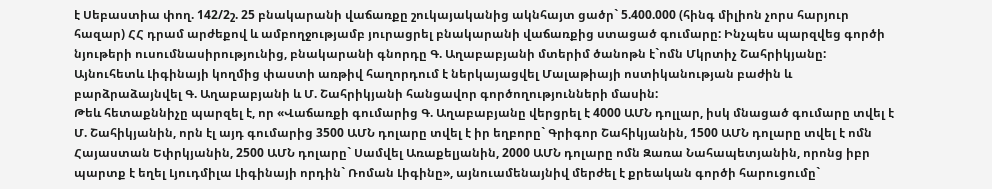է Սեբաստիա փող. 142/2շ. 25 բնակարանի վաճառքը շուկայականից ակնհայտ ցածր` 5.400.000 (հինգ միլիոն չորս հարյուր հազար) ՀՀ դրամ արժեքով և ամբողջությամբ յուրացրել բնակարանի վաճառքից ստացած գումարը: Ինչպես պարզվեց գործի նյութերի ուսումնասիրությունից, բնակարանի գնորդը Գ. Աղաբաբյանի մտերիմ ծանոթն է`ոմն Մկրտիչ Շահրիկյանը:
Այնուհետև Լիգինայի կողմից փաստի առթիվ հաղորդում է ներկայացվել Մալաթիայի ոստիկանության բաժին և բարձրաձայնվել Գ. Աղաբաբյանի և Մ. Շահրիկյանի հանցավոր գործողությունների մասին:
Թեև հետաքննիչը պարզել է, որ «Վաճառքի գումարից Գ. Աղաբաբյանը վերցրել է 4000 ԱՄՆ դոլլար, իսկ մնացած գումարը տվել է Մ. Շահիկյանին, որն էլ այդ գումարից 3500 ԱՄՆ դոլարը տվել է իր եղբորը` Գրիգոր Շահիկյանին, 1500 ԱՄՆ դոլարը տվել է ոմն Հայաստան Եփրկյանին, 2500 ԱՄՆ դոլարը` Սամվել Առաքելյանին, 2000 ԱՄՆ դոլարը ոմն Զառա Նահապետյանին, որոնց իբր պարտք է եղել Լյուդմիլա Լիգինայի որդին` Ռոման Լիգինը», այնուամենայնիվ մերժել է քրեական գործի հարուցումը`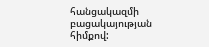հանցակազմի բացակայության հիմքով: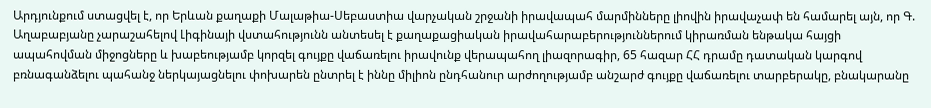Արդյունքում ստացվել է, որ Երևան քաղաքի Մալաթիա-Սեբաստիա վարչական շրջանի իրավապահ մարմինները լիովին իրավաչափ են համարել այն, որ Գ. Աղաբաբյանը չարաշահելով Լիգինայի վստահությունն անտեսել է քաղաքացիական իրավահարաբերություններում կիրառման ենթակա հայցի ապահովման միջոցները և խաբեությամբ կորզել գույքը վաճառելու իրավունք վերապահող լիազորագիր, 65 հազար ՀՀ դրամը դատական կարգով բռնագանձելու պահանջ ներկայացնելու փոխարեն ընտրել է իննը միլիոն ընդհանուր արժողությամբ անշարժ գույքը վաճառելու տարբերակը, բնակարանը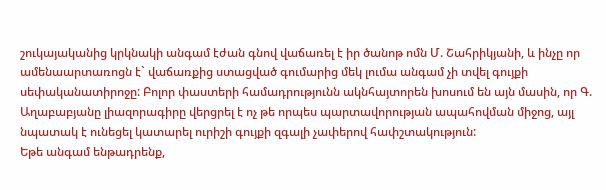շուկայականից կրկնակի անգամ էժան գնով վաճառել է իր ծանոթ ոմն Մ. Շահրիկյանի, և ինչը որ ամենաարտառոցն է` վաճառքից ստացված գումարից մեկ լումա անգամ չի տվել գույքի սեփականատիրոջը: Բոլոր փաստերի համադրությունն ակնհայտորեն խոսում են այն մասին, որ Գ. Աղաբաբյանը լիազորագիրը վերցրել է ոչ թե որպես պարտավորության ապահովման միջոց, այլ նպատակ է ունեցել կատարել ուրիշի գույքի զգալի չափերով հափշտակություն:
Եթե անգամ ենթադրենք,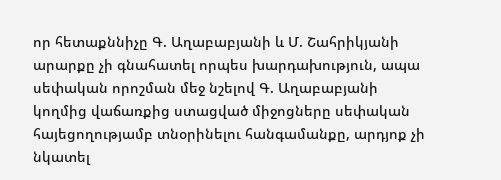որ հետաքննիչը Գ. Աղաբաբյանի և Մ. Շահրիկյանի արարքը չի գնահատել որպես խարդախություն, ապա սեփական որոշման մեջ նշելով Գ. Աղաբաբյանի կողմից վաճառքից ստացված միջոցները սեփական հայեցողությամբ տնօրինելու հանգամանքը, արդյոք չի նկատել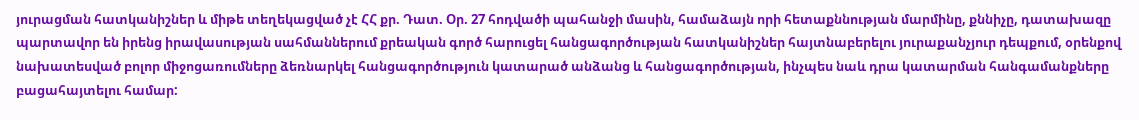յուրացման հատկանիշներ և միթե տեղեկացված չէ ՀՀ քր. Դատ. Օր. 27 հոդվածի պահանջի մասին, համաձայն որի հետաքննության մարմինը, քննիչը, դատախազը պարտավոր են իրենց իրավասության սահմաններում քրեական գործ հարուցել հանցագործության հատկանիշներ հայտնաբերելու յուրաքանչյուր դեպքում, օրենքով նախատեսված բոլոր միջոցառումները ձեռնարկել հանցագործություն կատարած անձանց և հանցագործության, ինչպես նաև դրա կատարման հանգամանքները բացահայտելու համար: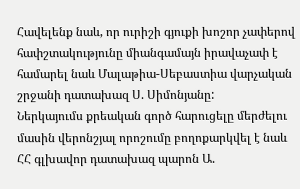Հավելենք նաև, որ ուրիշի գյուքի խոշոր չափերով հափշտակությունը միանգամայն իրավաչափ է համարել նաև Մալաթիա-Սեբաստիա վարչական շրջանի դատախազ Ս. Սիմոնյանը:
Ներկայումս քրեական գործ հարուցելը մերժելու մասին վերոնշյալ որոշումը բողոքարկվել է նաև ՀՀ գլխավոր դատախազ պարոն Ա.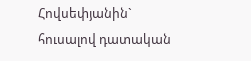Հովսեփյանին` հուսալով դատական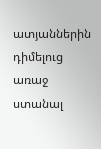ատյաններին դիմելուց առաջ ստանալ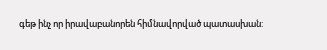գեթ ինչ որ իրավաբանորեն հիմնավորված պատասխան: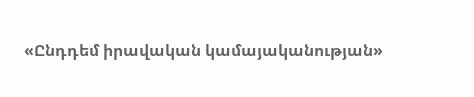«Ընդդեմ իրավական կամայականության»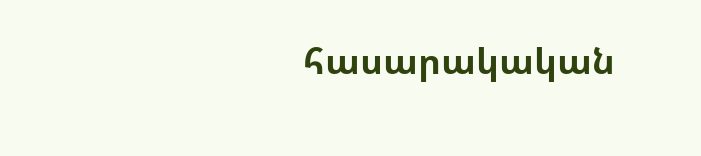հասարակական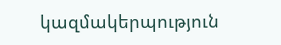կազմակերպություն